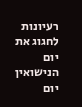רעיונות לחגוג את יום הנישואין
יום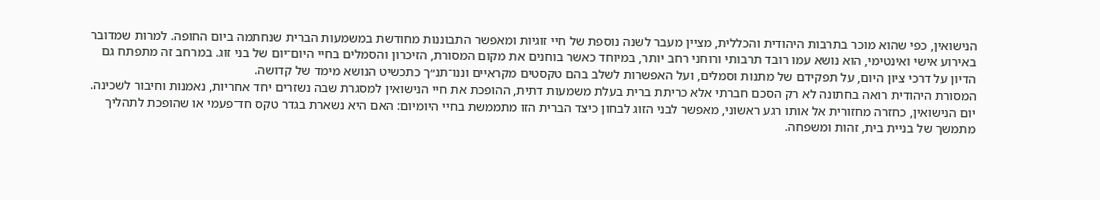הנישואין, כפי שהוא מוכר בתרבות היהודית והכללית, מציין מעבר לשנה נוספת של חיי זוגיות ומאפשר התבוננות מחודשת במשמעות הברית שנחתמה ביום החופה. למרות שמדובר באירוע אישי ואינטימי, הוא נושא עמו רובד תרבותי ורוחני רחב יותר, במיוחד כאשר בוחנים את מקום המסורת, הזיכרון והסמלים בחיי היום־יום של בני זוג. במרחב זה מתפתח גם הדיון על דרכי ציון היום, על תפקידם של מתנות וסמלים, ועל האפשרות לשלב בהם טקסטים מקראיים וננו־תנ״ך כתכשיט הנושא מימד של קדושה.
המסורת היהודית רואה בחתונה לא רק הסכם חברתי אלא כריתת ברית בעלת משמעות דתית, ההופכת את חיי הנישואין למסגרת שבה נשזרים יחד אחריות, נאמנות וחיבור לשכינה. יום הנישואין, כחזרה מחזורית אל אותו רגע ראשוני, מאפשר לבני הזוג לבחון כיצד הברית הזו מתממשת בחיי היומיום: האם היא נשארת בגדר טקס חד־פעמי או שהופכת לתהליך מתמשך של בניית בית, זהות ומשפחה.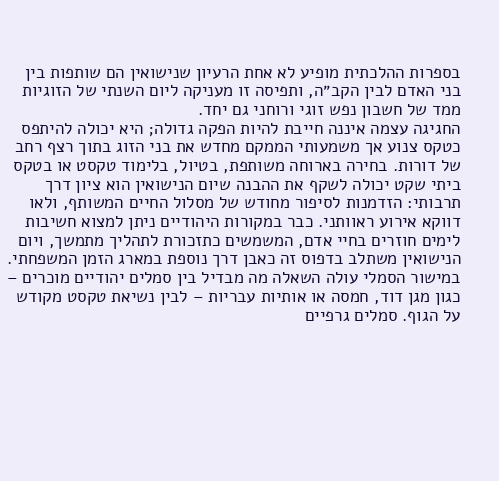בספרות ההלכתית מופיע לא אחת הרעיון שנישואין הם שותפות בין בני האדם לבין הקב״ה, ותפיסה זו מעניקה ליום השנתי של הזוגיות ממד של חשבון נפש זוגי ורוחני גם יחד.
החגיגה עצמה איננה חייבת להיות הפקה גדולה; היא יכולה להיתפס כטקס צנוע אך משמעותי הממקם מחדש את בני הזוג בתוך רצף רחב של דורות. בחירה בארוחה משותפת, בטיול, בלימוד טקסט או בטקס ביתי שקט יכולה לשקף את ההבנה שיום הנישואין הוא ציון דרך תרבותי: הזדמנות לסיפור מחודש של מסלול החיים המשותף, ולאו דווקא אירוע ראוותני. כבר במקורות היהודיים ניתן למצוא חשיבות לימים חוזרים בחיי אדם, המשמשים כתזכורת לתהליך מתמשך, ויום הנישואין משתלב בדפוס זה כאבן דרך נוספת במארג הזמן המשפחתי.
במישור הסמלי עולה השאלה מה מבדיל בין סמלים יהודיים מוכרים – כגון מגן דוד, חמסה או אותיות עבריות – לבין נשיאת טקסט מקודש על הגוף. סמלים גרפיים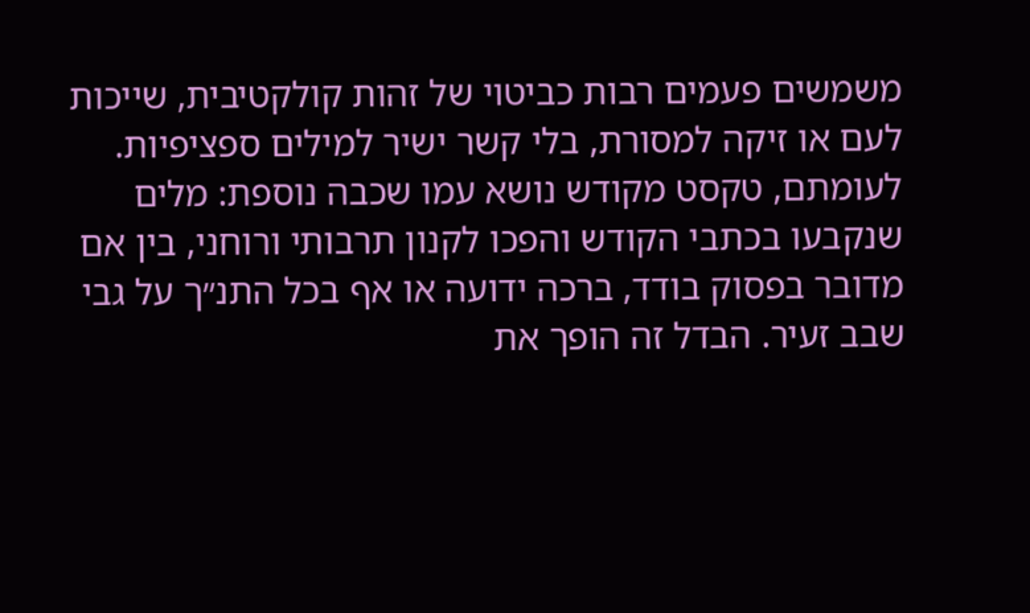משמשים פעמים רבות כביטוי של זהות קולקטיבית, שייכות לעם או זיקה למסורת, בלי קשר ישיר למילים ספציפיות. לעומתם, טקסט מקודש נושא עמו שכבה נוספת: מלים שנקבעו בכתבי הקודש והפכו לקנון תרבותי ורוחני, בין אם מדובר בפסוק בודד, ברכה ידועה או אף בכל התנ״ך על גבי שבב זעיר. הבדל זה הופך את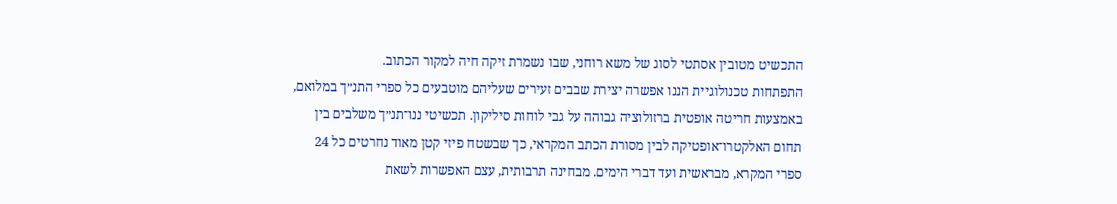התכשיט מטובין אסתטי לסוג של משא רוחני, שבו נשמרת זיקה חיה למקור הכתוב.
התפתחות טכנולוגיית הננו אפשרה יצירת שבבים זעירים שעליהם מוטבעים כל ספרי התנ״ך במלואם, באמצעות חריטה אופטית ברזולוציה גבוהה על גבי לוחות סיליקון. תכשיטי ננו־תנ״ך משלבים בין תחום האלקטרו־אופטיקה לבין מסורת הכתב המקראי, כך שבשטח פיזי קטן מאוד נחרטים כל 24 ספרי המקרא, מבראשית ועד דברי הימים. מבחינה תרבותית, עצם האפשרות לשאת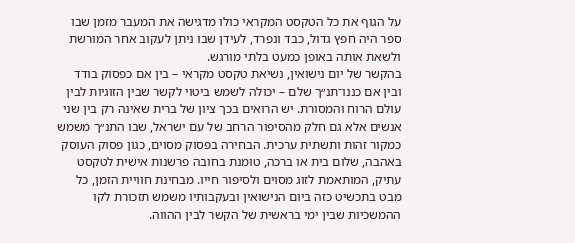על הגוף את כל הטקסט המקראי כולו מדגישה את המעבר מזמן שבו ספר היה חפץ גדול, כבד ונפרד, לעידן שבו ניתן לעקוב אחר המורשת ולשאת אותה באופן כמעט בלתי מורגש.
בהקשר של יום נישואין, נשיאת טקסט מקראי – בין אם כפסוק בודד ובין אם כננו־תנ״ך שלם – יכולה לשמש ביטוי לקשר שבין הזוגיות לבין עולם הרוח והמסורת. יש הרואים בכך ציון של ברית שאינה רק בין שני אנשים אלא גם חלק מהסיפור הרחב של עם ישראל, שבו התנ״ך משמש כמקור זהות ותשתית ערכית. הבחירה בפסוק מסוים, כגון פסוק העוסק באהבה, שלום בית או ברכה, טומנת בחובה פרשנות אישית לטקסט עתיק, המותאמת לזוג מסוים ולסיפור חייו. מבחינת חוויית הזמן, כל מבט בתכשיט כזה ביום הנישואין ובעקבותיו משמש תזכורת לקו ההמשכיות שבין ימי בראשית של הקשר לבין ההווה.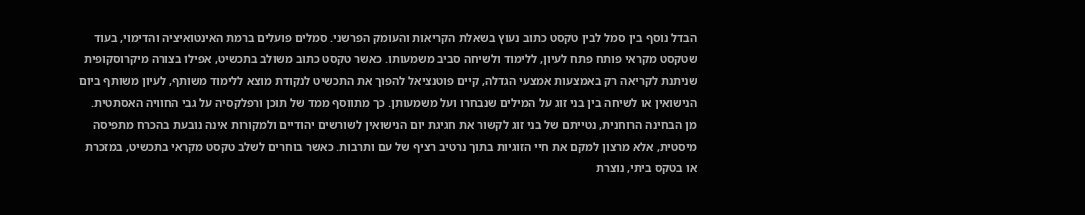הבדל נוסף בין סמל לבין טקסט כתוב נעוץ בשאלת הקריאות והעומק הפרשני. סמלים פועלים ברמת האינטואיציה והדימוי, בעוד שטקסט מקראי פותח פתח לעיון, ללימוד ולשיחה סביב משמעותו. כאשר טקסט כתוב משולב בתכשיט, אפילו בצורה מיקרוסקופית שניתנת לקריאה רק באמצעות אמצעי הגדלה, קיים פוטנציאל להפוך את התכשיט לנקודת מוצא ללימוד משותף, לעיון משותף ביום הנישואין או לשיחה בין בני זוג על המילים שנבחרו ועל משמעותן. כך מתווסף ממד של תוכן ורפלקסיה על גבי החוויה האסתטית.
מן הבחינה הרוחנית, נטייתם של בני זוג לקשור את חגיגת יום הנישואין לשורשים יהודיים ולמקורות אינה נובעת בהכרח מתפיסה מיסטית, אלא מרצון למקם את חיי הזוגיות בתוך נרטיב רציף של עם ותרבות. כאשר בוחרים לשלב טקסט מקראי בתכשיט, במזכרת או בטקס ביתי, נוצרת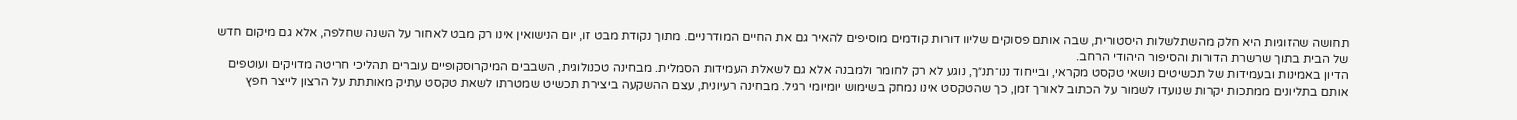תחושה שהזוגיות היא חלק מהשתלשלות היסטורית, שבה אותם פסוקים שליוו דורות קודמים מוסיפים להאיר גם את החיים המודרניים. מתוך נקודת מבט זו, יום הנישואין אינו רק מבט לאחור על השנה שחלפה, אלא גם מיקום חדש של הבית בתוך שרשרת הדורות והסיפור היהודי הרחב.
הדיון באמינות ובעמידות של תכשיטים נושאי טקסט מקראי, ובייחוד ננו־תנ״ך, נוגע לא רק לחומר ולמבנה אלא גם לשאלת העמידות הסמלית. מבחינה טכנולוגית, השבבים המיקרוסקופיים עוברים תהליכי חריטה מדויקים ועוטפים אותם בתליונים ממתכות יקרות שנועדו לשמור על הכתוב לאורך זמן, כך שהטקסט אינו נמחק בשימוש יומיומי רגיל. מבחינה רעיונית, עצם ההשקעה ביצירת תכשיט שמטרתו לשאת טקסט עתיק מאותתת על הרצון לייצר חפץ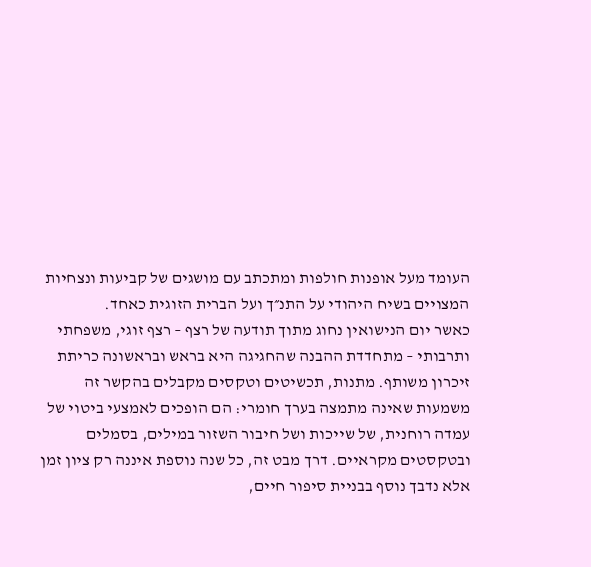העומד מעל אופנות חולפות ומתכתב עם מושגים של קביעות ונצחיות המצויים בשיח היהודי על התנ״ך ועל הברית הזוגית כאחד.
כאשר יום הנישואין נחוג מתוך תודעה של רצף – רצף זוגי, משפחתי ותרבותי – מתחדדת ההבנה שהחגיגה היא בראש ובראשונה כריתת זיכרון משותף. מתנות, תכשיטים וטקסים מקבלים בהקשר זה משמעות שאינה מתמצה בערך חומרי: הם הופכים לאמצעי ביטוי של עמדה רוחנית, של שייכות ושל חיבור השזור במילים, בסמלים ובטקסטים מקראיים. דרך מבט זה, כל שנה נוספת איננה רק ציון זמן אלא נדבך נוסף בבניית סיפור חיים,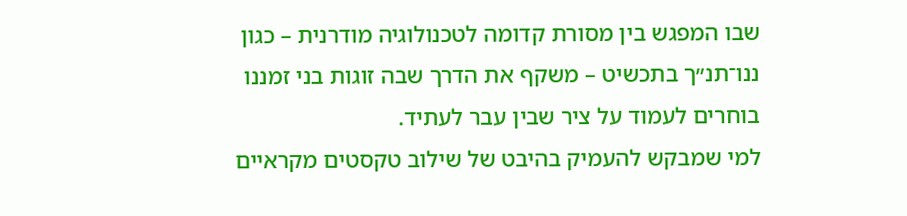שבו המפגש בין מסורת קדומה לטכנולוגיה מודרנית – כגון ננו־תנ״ך בתכשיט – משקף את הדרך שבה זוגות בני זמננו בוחרים לעמוד על ציר שבין עבר לעתיד.
למי שמבקש להעמיק בהיבט של שילוב טקסטים מקראיים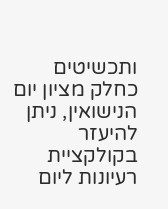ותכשיטים כחלק מציון יום הנישואין, ניתן להיעזר בקולקציית רעיונות ליום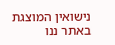נישואין המוצגת באתר ננו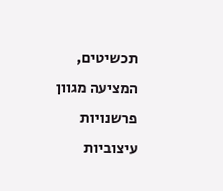תכשיטים, המציעה מגוון פרשנויות עיצוביות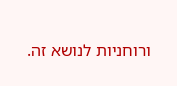ורוחניות לנושא זה.